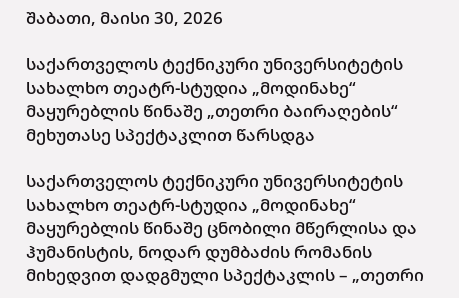შაბათი, მაისი 30, 2026

საქართველოს ტექნიკური უნივერსიტეტის სახალხო თეატრ-სტუდია „მოდინახე“ მაყურებლის წინაშე „თეთრი ბაირაღების“ მეხუთასე სპექტაკლით წარსდგა

საქართველოს ტექნიკური უნივერსიტეტის სახალხო თეატრ-სტუდია „მოდინახე“ მაყურებლის წინაშე ცნობილი მწერლისა და ჰუმანისტის, ნოდარ დუმბაძის რომანის მიხედვით დადგმული სპექტაკლის – „თეთრი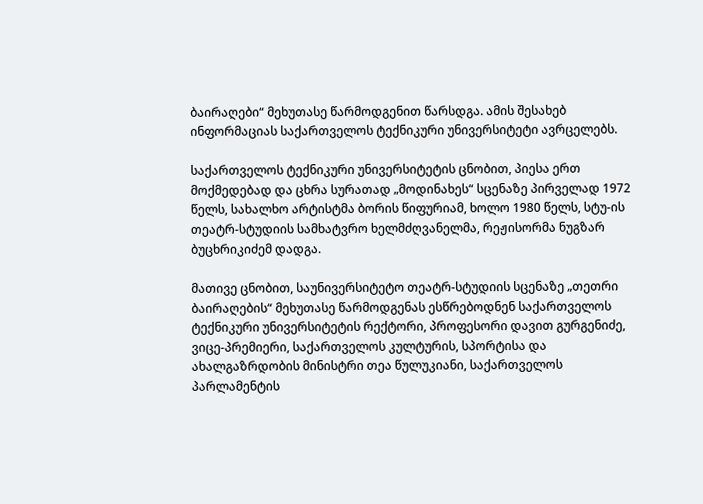ბაირაღები“ მეხუთასე წარმოდგენით წარსდგა. ამის შესახებ ინფორმაციას საქართველოს ტექნიკური უნივერსიტეტი ავრცელებს.

საქართველოს ტექნიკური უნივერსიტეტის ცნობით, პიესა ერთ მოქმედებად და ცხრა სურათად „მოდინახეს“ სცენაზე პირველად 1972 წელს, სახალხო არტისტმა ბორის წიფურიამ, ხოლო 1980 წელს, სტუ-ის თეატრ-სტუდიის სამხატვრო ხელმძღვანელმა, რეჟისორმა ნუგზარ ბუცხრიკიძემ დადგა.

მათივე ცნობით, საუნივერსიტეტო თეატრ-სტუდიის სცენაზე „თეთრი ბაირაღების“ მეხუთასე წარმოდგენას ესწრებოდნენ საქართველოს ტექნიკური უნივერსიტეტის რექტორი, პროფესორი დავით გურგენიძე, ვიცე-პრემიერი, საქართველოს კულტურის, სპორტისა და ახალგაზრდობის მინისტრი თეა წულუკიანი, საქართველოს პარლამენტის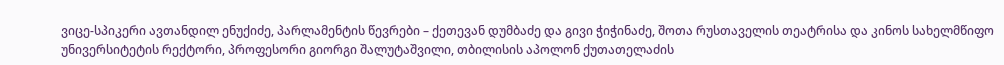ვიცე-სპიკერი ავთანდილ ენუქიძე, პარლამენტის წევრები – ქეთევან დუმბაძე და გივი ჭიჭინაძე, შოთა რუსთაველის თეატრისა და კინოს სახელმწიფო უნივერსიტეტის რექტორი, პროფესორი გიორგი შალუტაშვილი, თბილისის აპოლონ ქუთათელაძის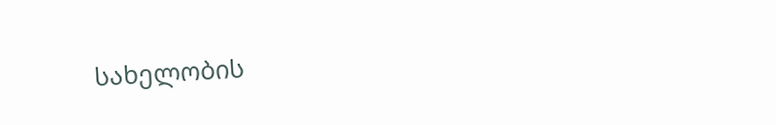სახელობის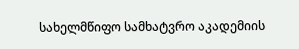სახელმწიფო სამხატვრო აკადემიის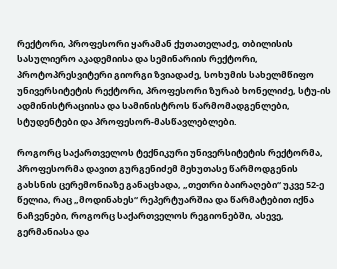რექტორი, პროფესორი ყარამან ქუთათელაძე, თბილისის სასულიერო აკადემიისა და სემინარიის რექტორი, პროტოპრესვიტერი გიორგი ზვიადაძე, სოხუმის სახელმწიფო უნივერსიტეტის რექტორი, პროფესორი ზურაბ ხონელიძე, სტუ-ის ადმინისტრაციისა და სამინისტროს წარმომადგენლები, სტუდენტები და პროფესორ-მასწავლებლები.

როგორც საქართველოს ტექნიკური უნივერსიტეტის რექტორმა, პროფესორმა დავით გურგენიძემ მეხუთასე წარმოდგენის გახსნის ცერემონიაზე განაცხადა, „თეთრი ბაირაღები“ უკვე 52-ე წელია, რაც „მოდინახეს“ რეპერტუარშია და წარმატებით იქნა ნაჩვენები, როგორც საქართველოს რეგიონებში, ასევე, გერმანიასა და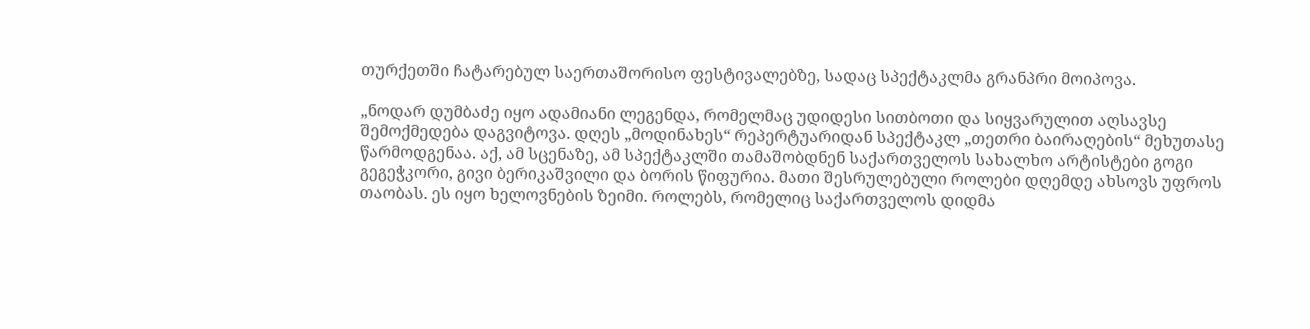თურქეთში ჩატარებულ საერთაშორისო ფესტივალებზე, სადაც სპექტაკლმა გრანპრი მოიპოვა.

„ნოდარ დუმბაძე იყო ადამიანი ლეგენდა, რომელმაც უდიდესი სითბოთი და სიყვარულით აღსავსე შემოქმედება დაგვიტოვა. დღეს „მოდინახეს“ რეპერტუარიდან სპექტაკლ „თეთრი ბაირაღების“ მეხუთასე წარმოდგენაა. აქ, ამ სცენაზე, ამ სპექტაკლში თამაშობდნენ საქართველოს სახალხო არტისტები გოგი გეგეჭკორი, გივი ბერიკაშვილი და ბორის წიფურია. მათი შესრულებული როლები დღემდე ახსოვს უფროს თაობას. ეს იყო ხელოვნების ზეიმი. როლებს, რომელიც საქართველოს დიდმა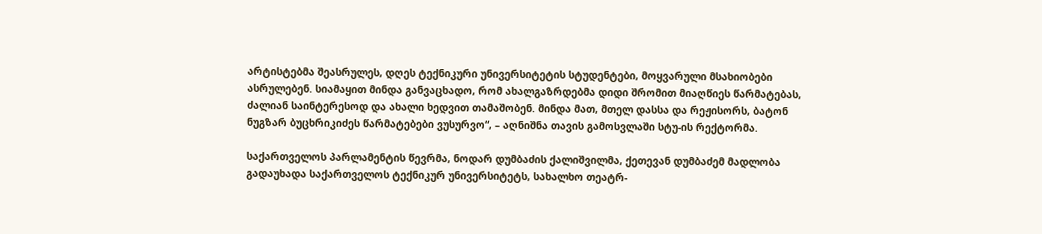არტისტებმა შეასრულეს, დღეს ტექნიკური უნივერსიტეტის სტუდენტები, მოყვარული მსახიობები ასრულებენ. სიამაყით მინდა განვაცხადო, რომ ახალგაზრდებმა დიდი შრომით მიაღწიეს წარმატებას, ძალიან საინტერესოდ და ახალი ხედვით თამაშობენ. მინდა მათ, მთელ დასსა და რეჟისორს, ბატონ ნუგზარ ბუცხრიკიძეს წარმატებები ვუსურვო“, – აღნიშნა თავის გამოსვლაში სტუ-ის რექტორმა.

საქართველოს პარლამენტის წევრმა, ნოდარ დუმბაძის ქალიშვილმა, ქეთევან დუმბაძემ მადლობა გადაუხადა საქართველოს ტექნიკურ უნივერსიტეტს, სახალხო თეატრ-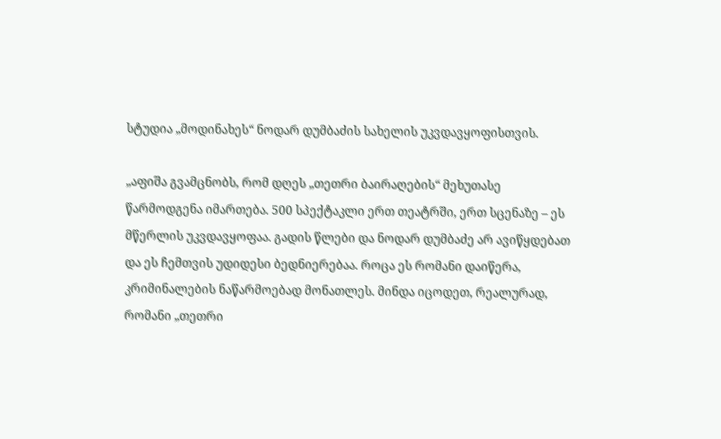სტუდია „მოდინახეს“ ნოდარ დუმბაძის სახელის უკვდავყოფისთვის.

„აფიშა გვამცნობს, რომ დღეს „თეთრი ბაირაღების“ მეხუთასე წარმოდგენა იმართება. 500 სპექტაკლი ერთ თეატრში, ერთ სცენაზე – ეს მწერლის უკვდავყოფაა. გადის წლები და ნოდარ დუმბაძე არ ავიწყდებათ და ეს ჩემთვის უდიდესი ბედნიერებაა. როცა ეს რომანი დაიწერა, კრიმინალების ნაწარმოებად მონათლეს. მინდა იცოდეთ, რეალურად, რომანი „თეთრი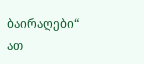ბაირაღები“ ათ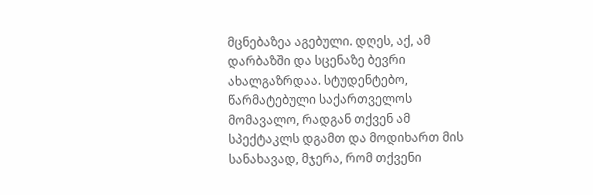მცნებაზეა აგებული. დღეს, აქ, ამ დარბაზში და სცენაზე ბევრი ახალგაზრდაა. სტუდენტებო, წარმატებული საქართველოს მომავალო, რადგან თქვენ ამ სპექტაკლს დგამთ და მოდიხართ მის სანახავად, მჯერა, რომ თქვენი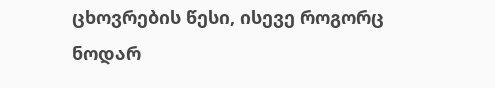ცხოვრების წესი, ისევე როგორც ნოდარ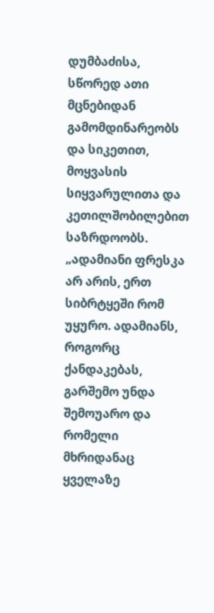დუმბაძისა, სწორედ ათი მცნებიდან გამომდინარეობს და სიკეთით, მოყვასის სიყვარულითა და კეთილშობილებით საზრდოობს. „ადამიანი ფრესკა არ არის, ერთ სიბრტყეში რომ უყურო. ადამიანს, როგორც ქანდაკებას, გარშემო უნდა შემოუარო და რომელი მხრიდანაც ყველაზე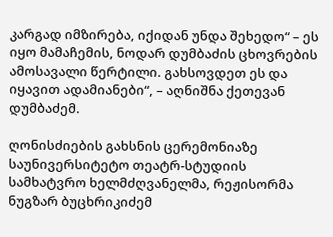კარგად იმზირება, იქიდან უნდა შეხედო“ – ეს იყო მამაჩემის, ნოდარ დუმბაძის ცხოვრების ამოსავალი წერტილი. გახსოვდეთ ეს და იყავით ადამიანები“, – აღნიშნა ქეთევან დუმბაძემ.

ღონისძიების გახსნის ცერემონიაზე საუნივერსიტეტო თეატრ-სტუდიის სამხატვრო ხელმძღვანელმა, რეჟისორმა ნუგზარ ბუცხრიკიძემ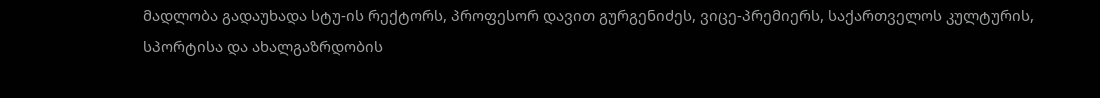მადლობა გადაუხადა სტუ-ის რექტორს, პროფესორ დავით გურგენიძეს, ვიცე-პრემიერს, საქართველოს კულტურის, სპორტისა და ახალგაზრდობის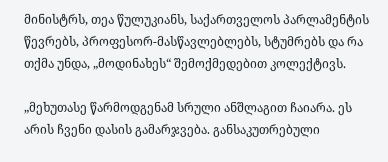მინისტრს, თეა წულუკიანს, საქართველოს პარლამენტის წევრებს, პროფესორ-მასწავლებლებს, სტუმრებს და რა თქმა უნდა, „მოდინახეს“ შემოქმედებით კოლექტივს.

„მეხუთასე წარმოდგენამ სრული ანშლაგით ჩაიარა. ეს არის ჩვენი დასის გამარჯვება. განსაკუთრებული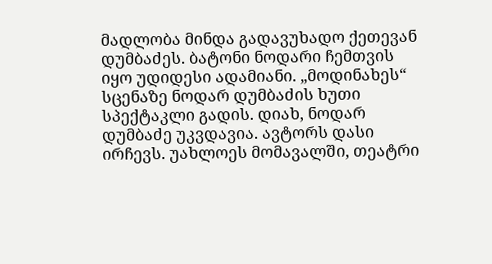მადლობა მინდა გადავუხადო ქეთევან დუმბაძეს. ბატონი ნოდარი ჩემთვის იყო უდიდესი ადამიანი. „მოდინახეს“ სცენაზე ნოდარ დუმბაძის ხუთი სპექტაკლი გადის. დიახ, ნოდარ დუმბაძე უკვდავია. ავტორს დასი ირჩევს. უახლოეს მომავალში, თეატრი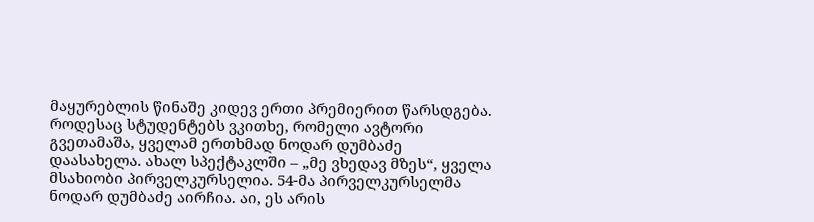მაყურებლის წინაშე კიდევ ერთი პრემიერით წარსდგება. როდესაც სტუდენტებს ვკითხე, რომელი ავტორი გვეთამაშა, ყველამ ერთხმად ნოდარ დუმბაძე დაასახელა. ახალ სპექტაკლში – „მე ვხედავ მზეს“, ყველა მსახიობი პირველკურსელია. 54-მა პირველკურსელმა ნოდარ დუმბაძე აირჩია. აი, ეს არის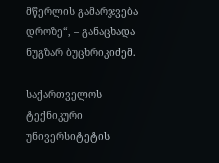მწერლის გამარჯვება დროზე“, – განაცხადა ნუგზარ ბუცხრიკიძემ.

საქართველოს ტექნიკური უნივერსიტეტის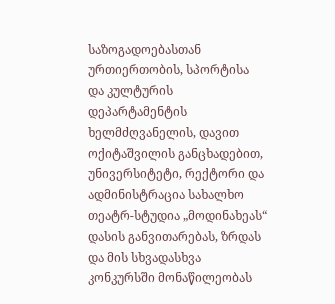საზოგადოებასთან ურთიერთობის, სპორტისა და კულტურის დეპარტამენტის ხელმძღვანელის, დავით ოქიტაშვილის განცხადებით, უნივერსიტეტი, რექტორი და ადმინისტრაცია სახალხო თეატრ-სტუდია „მოდინახეას“ დასის განვითარებას, ზრდას და მის სხვადასხვა კონკურსში მონაწილეობას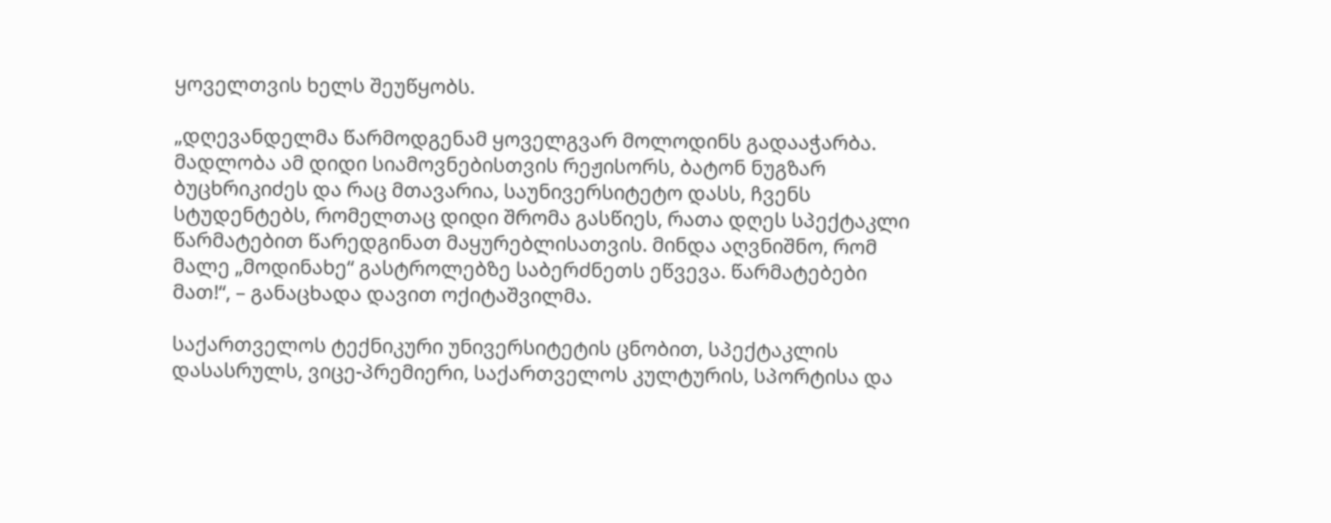ყოველთვის ხელს შეუწყობს.

„დღევანდელმა წარმოდგენამ ყოველგვარ მოლოდინს გადააჭარბა. მადლობა ამ დიდი სიამოვნებისთვის რეჟისორს, ბატონ ნუგზარ ბუცხრიკიძეს და რაც მთავარია, საუნივერსიტეტო დასს, ჩვენს სტუდენტებს, რომელთაც დიდი შრომა გასწიეს, რათა დღეს სპექტაკლი წარმატებით წარედგინათ მაყურებლისათვის. მინდა აღვნიშნო, რომ მალე „მოდინახე“ გასტროლებზე საბერძნეთს ეწვევა. წარმატებები მათ!“, – განაცხადა დავით ოქიტაშვილმა.

საქართველოს ტექნიკური უნივერსიტეტის ცნობით, სპექტაკლის დასასრულს, ვიცე-პრემიერი, საქართველოს კულტურის, სპორტისა და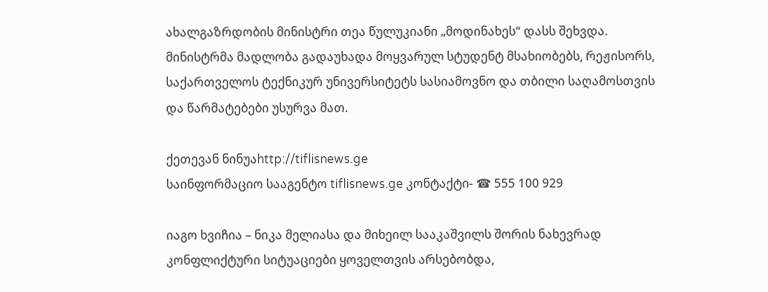ახალგაზრდობის მინისტრი თეა წულუკიანი „მოდინახეს“ დასს შეხვდა. მინისტრმა მადლობა გადაუხადა მოყვარულ სტუდენტ მსახიობებს, რეჟისორს, საქართველოს ტექნიკურ უნივერსიტეტს სასიამოვნო და თბილი საღამოსთვის და წარმატებები უსურვა მათ.

ქეთევან ნინუაhttp://tiflisnews.ge
საინფორმაციო სააგენტო tiflisnews.ge კონტაქტი- ☎ 555 100 929

იაგო ხვიჩია – ნიკა მელიასა და მიხეილ სააკაშვილს შორის ნახევრად კონფლიქტური სიტუაციები ყოველთვის არსებობდა,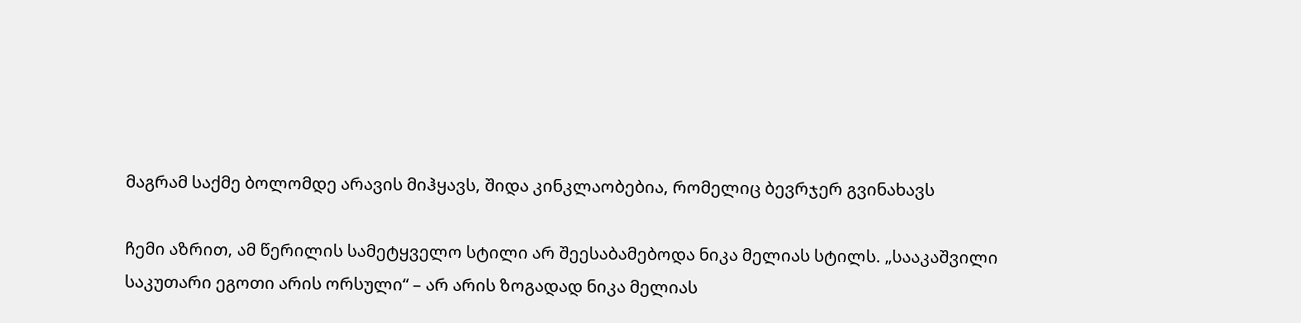მაგრამ საქმე ბოლომდე არავის მიჰყავს, შიდა კინკლაობებია, რომელიც ბევრჯერ გვინახავს

ჩემი აზრით, ამ წერილის სამეტყველო სტილი არ შეესაბამებოდა ნიკა მელიას სტილს. „სააკაშვილი საკუთარი ეგოთი არის ორსული“ – არ არის ზოგადად ნიკა მელიას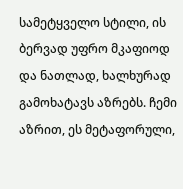სამეტყველო სტილი, ის ბერვად უფრო მკაფიოდ და ნათლად, ხალხურად გამოხატავს აზრებს. ჩემი აზრით, ეს მეტაფორული,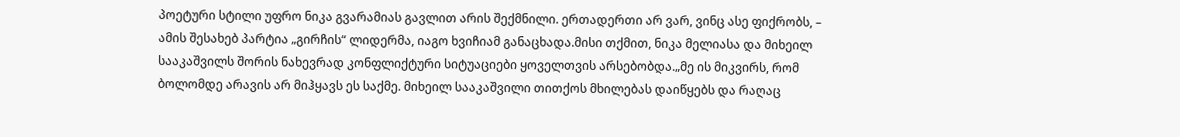პოეტური სტილი უფრო ნიკა გვარამიას გავლით არის შექმნილი. ერთადერთი არ ვარ, ვინც ასე ფიქრობს, – ამის შესახებ პარტია „გირჩის“ ლიდერმა, იაგო ხვიჩიამ განაცხადა.მისი თქმით, ნიკა მელიასა და მიხეილ სააკაშვილს შორის ნახევრად კონფლიქტური სიტუაციები ყოველთვის არსებობდა.„მე ის მიკვირს, რომ ბოლომდე არავის არ მიჰყავს ეს საქმე. მიხეილ სააკაშვილი თითქოს მხილებას დაიწყებს და რაღაც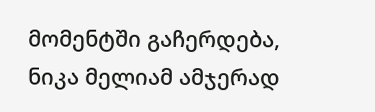მომენტში გაჩერდება, ნიკა მელიამ ამჯერად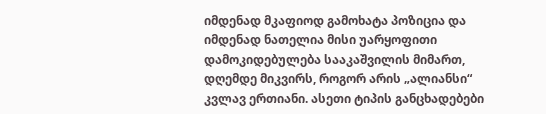იმდენად მკაფიოდ გამოხატა პოზიცია და იმდენად ნათელია მისი უარყოფითი დამოკიდებულება სააკაშვილის მიმართ, დღემდე მიკვირს, როგორ არის „ალიანსი“ კვლავ ერთიანი. ასეთი ტიპის განცხადებები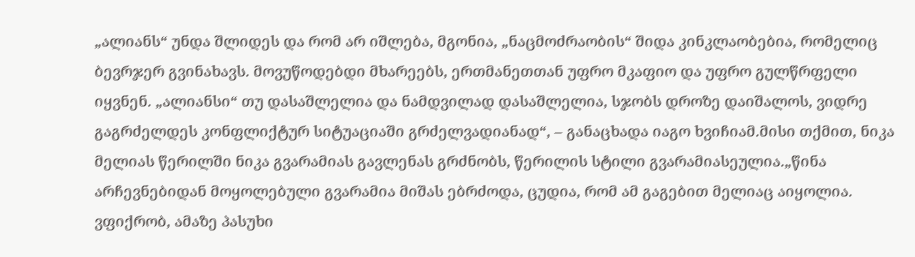„ალიანს“ უნდა შლიდეს და რომ არ იშლება, მგონია, „ნაცმოძრაობის“ შიდა კინკლაობებია, რომელიც ბევრჯერ გვინახავს. მოვუწოდებდი მხარეებს, ერთმანეთთან უფრო მკაფიო და უფრო გულწრფელი იყვნენ. „ალიანსი“ თუ დასაშლელია და ნამდვილად დასაშლელია, სჯობს დროზე დაიშალოს, ვიდრე გაგრძელდეს კონფლიქტურ სიტუაციაში გრძელვადიანად“, – განაცხადა იაგო ხვიჩიამ.მისი თქმით, ნიკა მელიას წერილში ნიკა გვარამიას გავლენას გრძნობს, წერილის სტილი გვარამიასეულია.„წინა არჩევნებიდან მოყოლებული გვარამია მიშას ებრძოდა, ცუდია, რომ ამ გაგებით მელიაც აიყოლია. ვფიქრობ, ამაზე პასუხი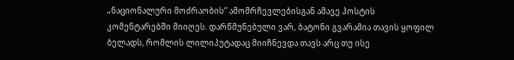„ნაციონალური მოძრაობის“ ამომრჩევლებისგან ამავე პოსტის კომენტარებში მიიღეს. დარწმუნებული ვარ, ბატონი გვარამია თავის ყოფილ ბელადს, რომლის ლილიპუტადაც მიიჩნევდა თავს არც თუ ისე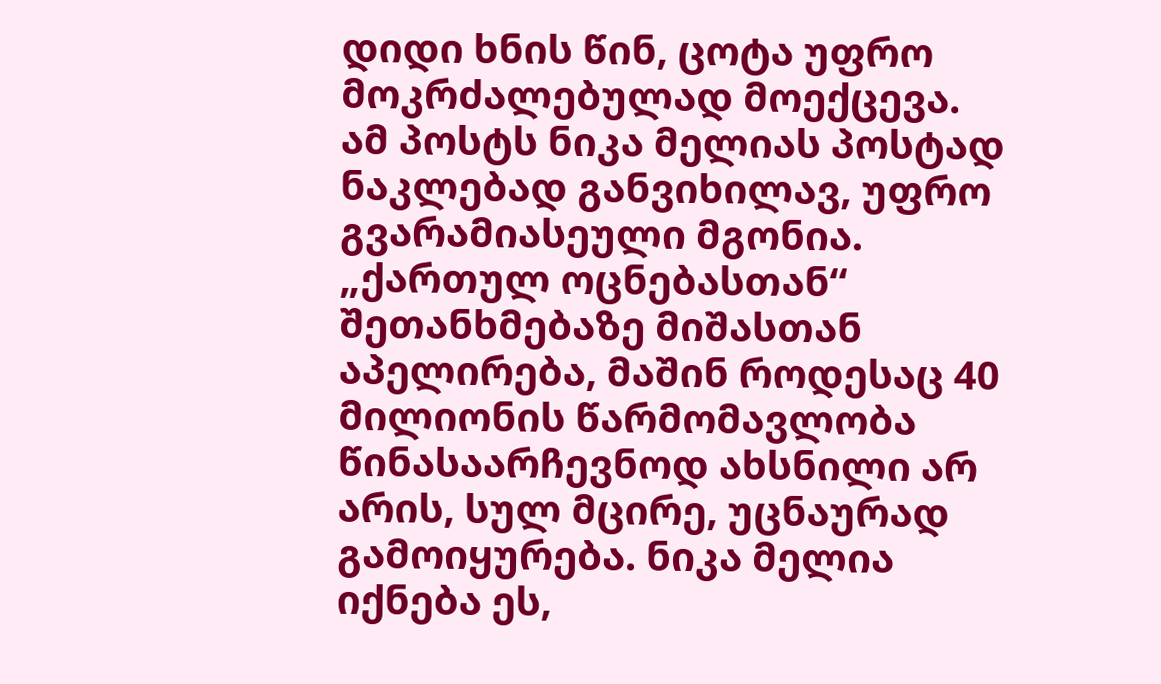დიდი ხნის წინ, ცოტა უფრო მოკრძალებულად მოექცევა. ამ პოსტს ნიკა მელიას პოსტად ნაკლებად განვიხილავ, უფრო გვარამიასეული მგონია. „ქართულ ოცნებასთან“ შეთანხმებაზე მიშასთან აპელირება, მაშინ როდესაც 40 მილიონის წარმომავლობა წინასაარჩევნოდ ახსნილი არ არის, სულ მცირე, უცნაურად გამოიყურება. ნიკა მელია იქნება ეს,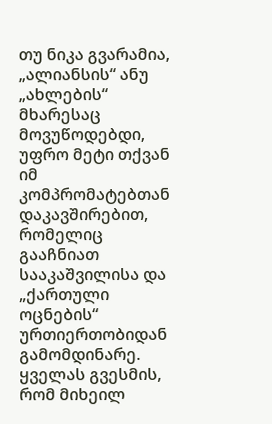თუ ნიკა გვარამია, „ალიანსის“ ანუ „ახლების“ მხარესაც მოვუწოდებდი, უფრო მეტი თქვან იმ კომპრომატებთან დაკავშირებით, რომელიც გააჩნიათ სააკაშვილისა და „ქართული ოცნების“ ურთიერთობიდან გამომდინარე. ყველას გვესმის, რომ მიხეილ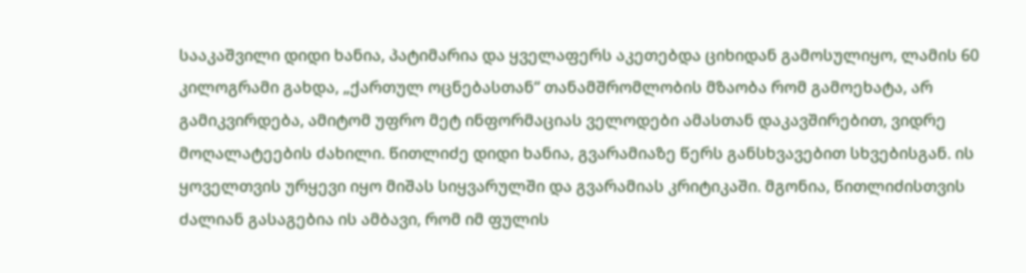სააკაშვილი დიდი ხანია, პატიმარია და ყველაფერს აკეთებდა ციხიდან გამოსულიყო, ლამის 60 კილოგრამი გახდა, „ქართულ ოცნებასთან“ თანამშრომლობის მზაობა რომ გამოეხატა, არ გამიკვირდება, ამიტომ უფრო მეტ ინფორმაციას ველოდები ამასთან დაკავშირებით, ვიდრე მოღალატეების ძახილი. წითლიძე დიდი ხანია, გვარამიაზე წერს განსხვავებით სხვებისგან. ის ყოველთვის ურყევი იყო მიშას სიყვარულში და გვარამიას კრიტიკაში. მგონია, წითლიძისთვის ძალიან გასაგებია ის ამბავი, რომ იმ ფულის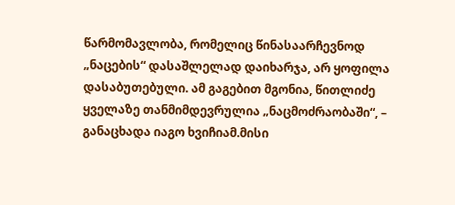წარმომავლობა, რომელიც წინასაარჩევნოდ „ნაცების“ დასაშლელად დაიხარჯა, არ ყოფილა დასაბუთებული. ამ გაგებით მგონია, წითლიძე ყველაზე თანმიმდევრულია „ნაცმოძრაობაში“, – განაცხადა იაგო ხვიჩიამ.მისი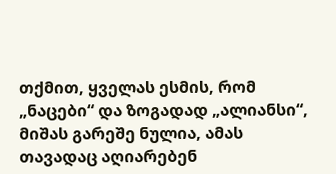თქმით, ყველას ესმის, რომ „ნაცები“ და ზოგადად „ალიანსი“, მიშას გარეშე ნულია, ამას თავადაც აღიარებენ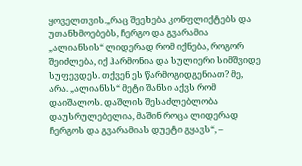ყოველთვის.„რაც შეეხება კონფლიქტებს და უთანხმოებებს, ჩერგო და გვარამია „ალიანსის“ ლიდერად რომ იქნება, როგორ შეიძლება, იქ ჰარმონია და სულიერი სიმშვიდე სუფევდეს. თქვენ ეს წარმოგიდგენიათ? მე, არა. „ალიანსს“ მეტი შანსი აქვს რომ დაიშალოს. დაშლის შესაძლებლობა დაუსრულებელია, მაშინ როცა ლიდერად ჩერგოს და გვარამიას დუეტი გყავს“, –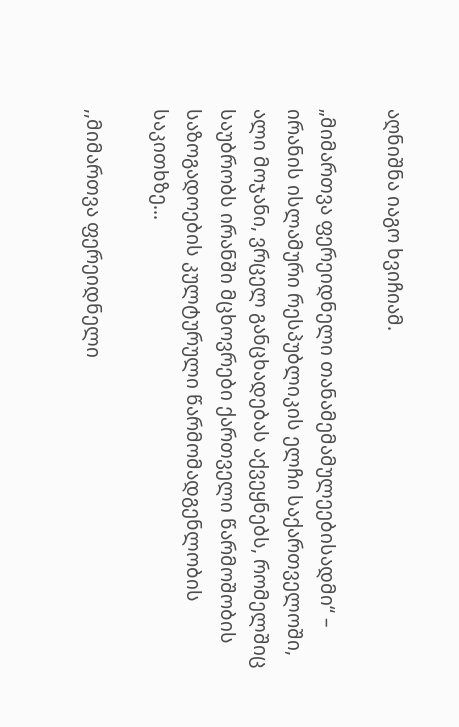აღნიშნა იაგო ხვიჩიამ.

„მიმართვა ფერეიდნელი თანამემამულეებისადმი“ – ირანის ისლამური რესპუბლიკის ელჩი საქართველოში, ალი მოჯანი, ვრცელ განცხადებას აქვეყნებს, რომელშიც საუბრობს ირანში მცხოვრები ქართველი წარმოშობის საზოგადოების კულტურული წარმომადგენლობის საკითხზე...

,,მიმართვა ფერეიდნელი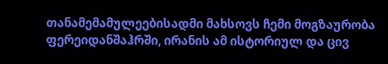თანამემამულეებისადმი მახსოვს ჩემი მოგზაურობა ფერეიდანშაჰრში, ირანის ამ ისტორიულ და ცივ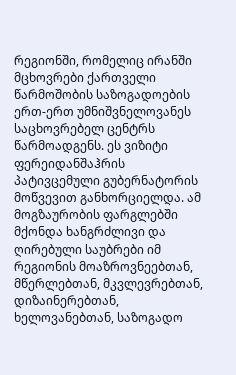რეგიონში, რომელიც ირანში მცხოვრები ქართველი წარმოშობის საზოგადოების ერთ-ერთ უმნიშვნელოვანეს საცხოვრებელ ცენტრს წარმოადგენს. ეს ვიზიტი ფერეიდანშაჰრის პატივცემული გუბერნატორის მოწვევით განხორციელდა. ამ მოგზაურობის ფარგლებში მქონდა ხანგრძლივი და ღირებული საუბრები იმ რეგიონის მოაზროვნეებთან, მწერლებთან, მკვლევრებთან, დიზაინერებთან, ხელოვანებთან, საზოგადო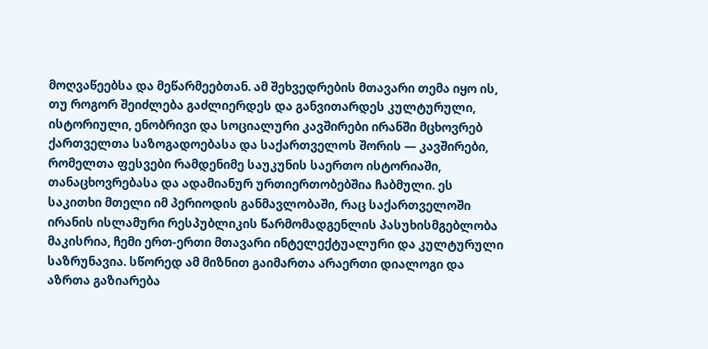მოღვაწეებსა და მეწარმეებთან. ამ შეხვედრების მთავარი თემა იყო ის, თუ როგორ შეიძლება გაძლიერდეს და განვითარდეს კულტურული, ისტორიული, ენობრივი და სოციალური კავშირები ირანში მცხოვრებ ქართველთა საზოგადოებასა და საქართველოს შორის — კავშირები, რომელთა ფესვები რამდენიმე საუკუნის საერთო ისტორიაში, თანაცხოვრებასა და ადამიანურ ურთიერთობებშია ჩაბმული. ეს საკითხი მთელი იმ პერიოდის განმავლობაში, რაც საქართველოში ირანის ისლამური რესპუბლიკის წარმომადგენლის პასუხისმგებლობა მაკისრია, ჩემი ერთ-ერთი მთავარი ინტელექტუალური და კულტურული საზრუნავია. სწორედ ამ მიზნით გაიმართა არაერთი დიალოგი და აზრთა გაზიარება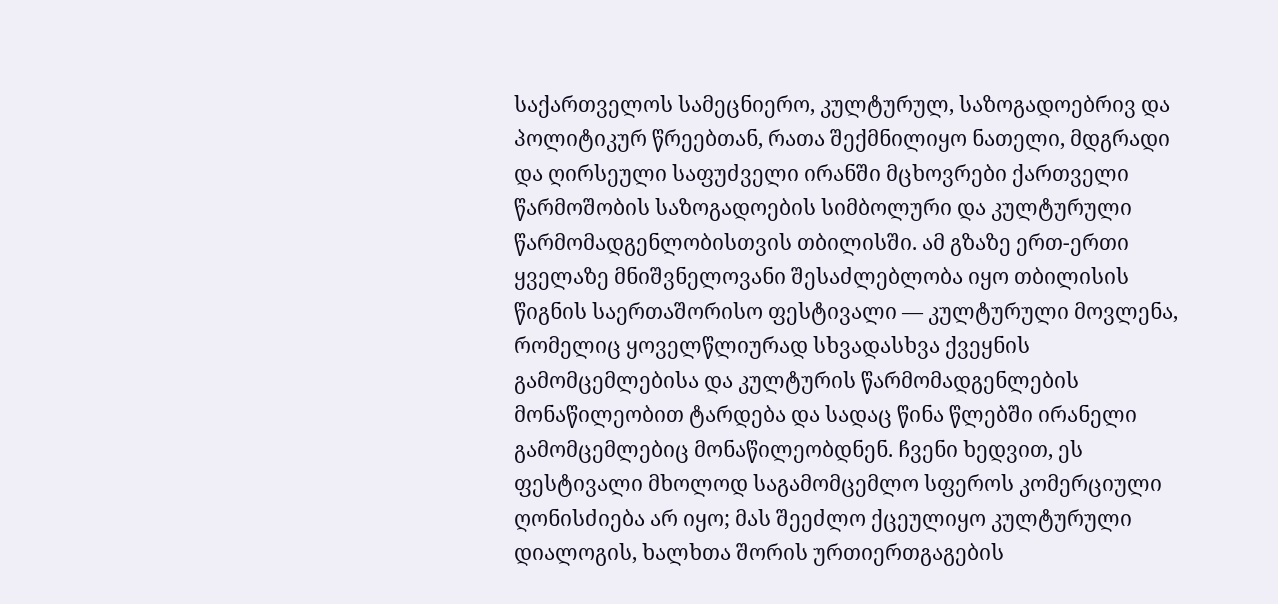საქართველოს სამეცნიერო, კულტურულ, საზოგადოებრივ და პოლიტიკურ წრეებთან, რათა შექმნილიყო ნათელი, მდგრადი და ღირსეული საფუძველი ირანში მცხოვრები ქართველი წარმოშობის საზოგადოების სიმბოლური და კულტურული წარმომადგენლობისთვის თბილისში. ამ გზაზე ერთ-ერთი ყველაზე მნიშვნელოვანი შესაძლებლობა იყო თბილისის წიგნის საერთაშორისო ფესტივალი — კულტურული მოვლენა, რომელიც ყოველწლიურად სხვადასხვა ქვეყნის გამომცემლებისა და კულტურის წარმომადგენლების მონაწილეობით ტარდება და სადაც წინა წლებში ირანელი გამომცემლებიც მონაწილეობდნენ. ჩვენი ხედვით, ეს ფესტივალი მხოლოდ საგამომცემლო სფეროს კომერციული ღონისძიება არ იყო; მას შეეძლო ქცეულიყო კულტურული დიალოგის, ხალხთა შორის ურთიერთგაგების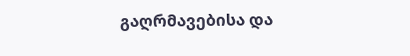გაღრმავებისა და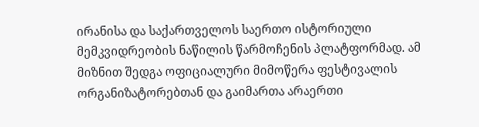ირანისა და საქართველოს საერთო ისტორიული მემკვიდრეობის ნაწილის წარმოჩენის პლატფორმად. ამ მიზნით შედგა ოფიციალური მიმოწერა ფესტივალის ორგანიზატორებთან და გაიმართა არაერთი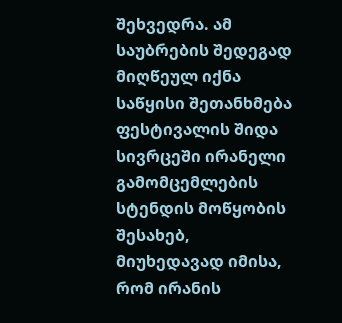შეხვედრა. ამ საუბრების შედეგად მიღწეულ იქნა საწყისი შეთანხმება ფესტივალის შიდა სივრცეში ირანელი გამომცემლების სტენდის მოწყობის შესახებ, მიუხედავად იმისა, რომ ირანის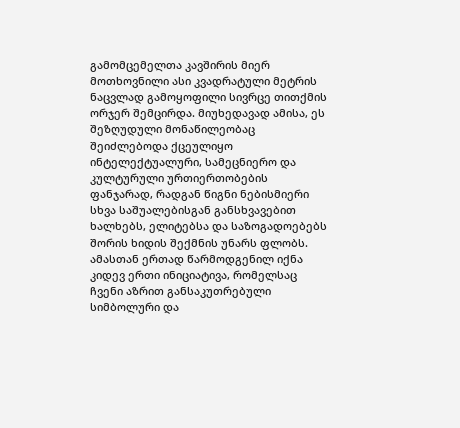გამომცემელთა კავშირის მიერ მოთხოვნილი ასი კვადრატული მეტრის ნაცვლად გამოყოფილი სივრცე თითქმის ორჯერ შემცირდა. მიუხედავად ამისა, ეს შეზღუდული მონაწილეობაც შეიძლებოდა ქცეულიყო ინტელექტუალური, სამეცნიერო და კულტურული ურთიერთობების ფანჯარად, რადგან წიგნი ნებისმიერი სხვა საშუალებისგან განსხვავებით ხალხებს, ელიტებსა და საზოგადოებებს შორის ხიდის შექმნის უნარს ფლობს. ამასთან ერთად წარმოდგენილ იქნა კიდევ ერთი ინიციატივა, რომელსაც ჩვენი აზრით განსაკუთრებული სიმბოლური და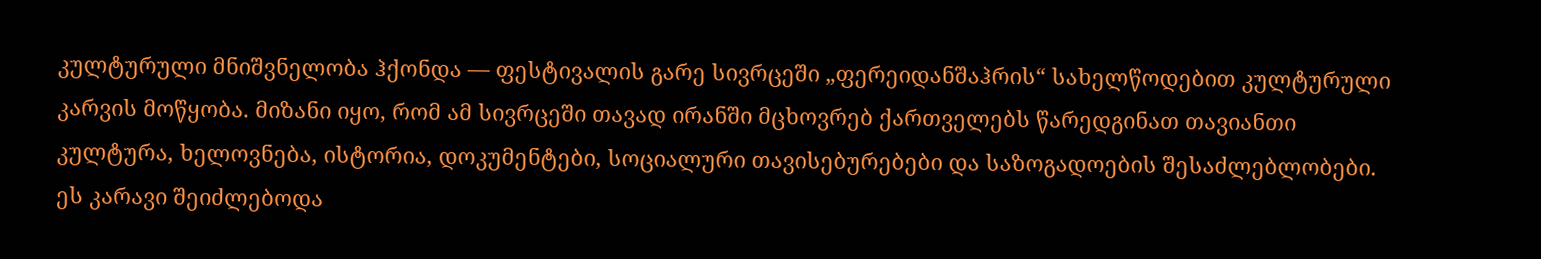კულტურული მნიშვნელობა ჰქონდა — ფესტივალის გარე სივრცეში „ფერეიდანშაჰრის“ სახელწოდებით კულტურული კარვის მოწყობა. მიზანი იყო, რომ ამ სივრცეში თავად ირანში მცხოვრებ ქართველებს წარედგინათ თავიანთი კულტურა, ხელოვნება, ისტორია, დოკუმენტები, სოციალური თავისებურებები და საზოგადოების შესაძლებლობები. ეს კარავი შეიძლებოდა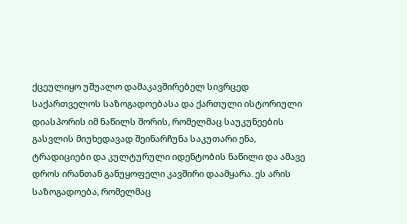ქცეულიყო უშუალო დამაკავშირებელ სივრცედ საქართველოს საზოგადოებასა და ქართული ისტორიული დიასპორის იმ ნაწილს შორის, რომელმაც საუკუნეების გასვლის მიუხედავად შეინარჩუნა საკუთარი ენა, ტრადიციები და კულტურული იდენტობის ნაწილი და ამავე დროს ირანთან განუყოფელი კავშირი დაამყარა. ეს არის საზოგადოება, რომელმაც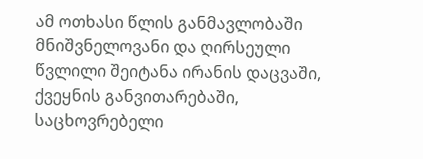ამ ოთხასი წლის განმავლობაში მნიშვნელოვანი და ღირსეული წვლილი შეიტანა ირანის დაცვაში, ქვეყნის განვითარებაში, საცხოვრებელი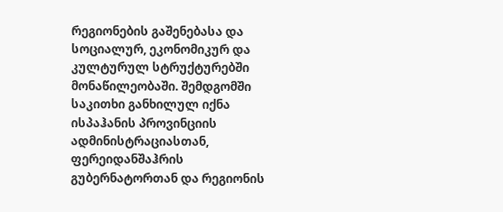რეგიონების გაშენებასა და სოციალურ, ეკონომიკურ და კულტურულ სტრუქტურებში მონაწილეობაში. შემდგომში საკითხი განხილულ იქნა ისპაჰანის პროვინციის ადმინისტრაციასთან, ფერეიდანშაჰრის გუბერნატორთან და რეგიონის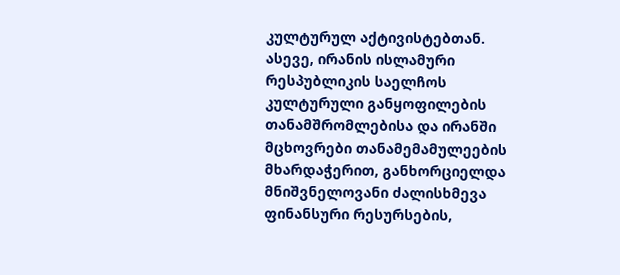კულტურულ აქტივისტებთან. ასევე, ირანის ისლამური რესპუბლიკის საელჩოს კულტურული განყოფილების თანამშრომლებისა და ირანში მცხოვრები თანამემამულეების მხარდაჭერით, განხორციელდა მნიშვნელოვანი ძალისხმევა ფინანსური რესურსების,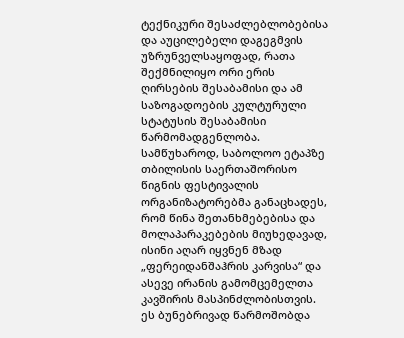ტექნიკური შესაძლებლობებისა და აუცილებელი დაგეგმვის უზრუნველსაყოფად, რათა შექმნილიყო ორი ერის ღირსების შესაბამისი და ამ საზოგადოების კულტურული სტატუსის შესაბამისი წარმომადგენლობა. სამწუხაროდ, საბოლოო ეტაპზე თბილისის საერთაშორისო წიგნის ფესტივალის ორგანიზატორებმა განაცხადეს, რომ წინა შეთანხმებებისა და მოლაპარაკებების მიუხედავად, ისინი აღარ იყვნენ მზად „ფერეიდანშაჰრის კარვისა“ და ასევე ირანის გამომცემელთა კავშირის მასპინძლობისთვის. ეს ბუნებრივად წარმოშობდა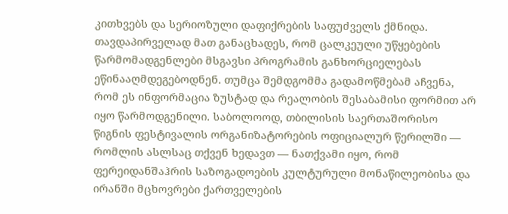კითხვებს და სერიოზული დაფიქრების საფუძველს ქმნიდა. თავდაპირველად მათ განაცხადეს, რომ ცალკეული უწყებების წარმომადგენლები მსგავსი პროგრამის განხორციელებას ეწინააღმდეგებოდნენ. თუმცა შემდგომმა გადამოწმებამ აჩვენა, რომ ეს ინფორმაცია ზუსტად და რეალობის შესაბამისი ფორმით არ იყო წარმოდგენილი. საბოლოოდ, თბილისის საერთაშორისო წიგნის ფესტივალის ორგანიზატორების ოფიციალურ წერილში — რომლის ასლსაც თქვენ ხედავთ — ნათქვამი იყო, რომ ფერეიდანშაჰრის საზოგადოების კულტურული მონაწილეობისა და ირანში მცხოვრები ქართველების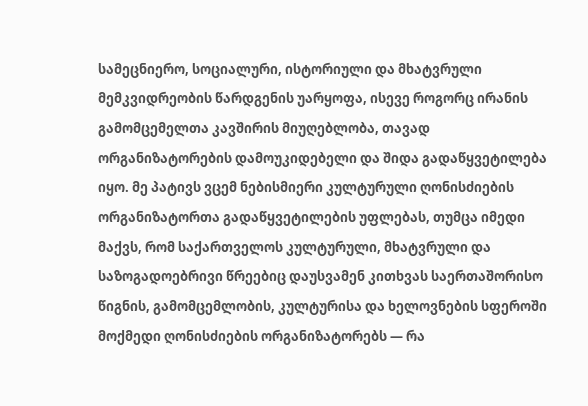სამეცნიერო, სოციალური, ისტორიული და მხატვრული მემკვიდრეობის წარდგენის უარყოფა, ისევე როგორც ირანის გამომცემელთა კავშირის მიუღებლობა, თავად ორგანიზატორების დამოუკიდებელი და შიდა გადაწყვეტილება იყო. მე პატივს ვცემ ნებისმიერი კულტურული ღონისძიების ორგანიზატორთა გადაწყვეტილების უფლებას, თუმცა იმედი მაქვს, რომ საქართველოს კულტურული, მხატვრული და საზოგადოებრივი წრეებიც დაუსვამენ კითხვას საერთაშორისო წიგნის, გამომცემლობის, კულტურისა და ხელოვნების სფეროში მოქმედი ღონისძიების ორგანიზატორებს — რა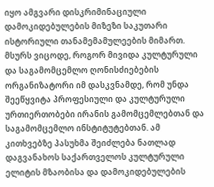იყო ამგვარი დისკრიმინაციული დამოკიდებულების მიზეზი საკუთარი ისტორიული თანამემამულეების მიმართ. მსურს ვიცოდე, როგორ მივიდა კულტურული და საგამომცემლო ღონისძიებების ორგანიზატორი იმ დასკვნამდე, რომ უნდა შეეწყვიტა პროფესიული და კულტურული ურთიერთობები ირანის გამომცემლებთან და საგამომცემლო ინსტიტუტებთან. ამ კითხვებზე პასუხმა შეიძლება ნათლად დაგვანახოს საქართველოს კულტურული ელიტის მზაობისა და დამოკიდებულების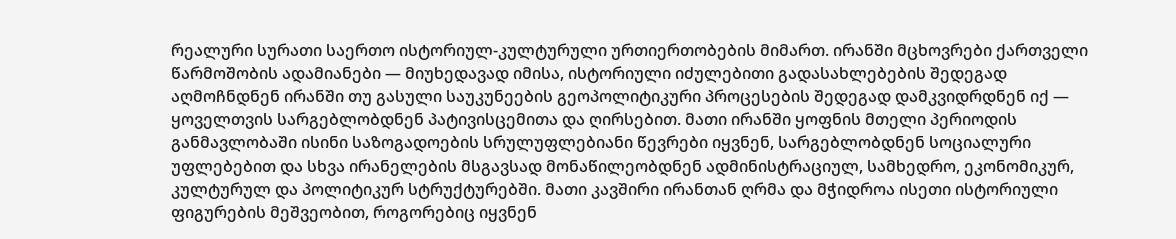რეალური სურათი საერთო ისტორიულ-კულტურული ურთიერთობების მიმართ. ირანში მცხოვრები ქართველი წარმოშობის ადამიანები — მიუხედავად იმისა, ისტორიული იძულებითი გადასახლებების შედეგად აღმოჩნდნენ ირანში თუ გასული საუკუნეების გეოპოლიტიკური პროცესების შედეგად დამკვიდრდნენ იქ — ყოველთვის სარგებლობდნენ პატივისცემითა და ღირსებით. მათი ირანში ყოფნის მთელი პერიოდის განმავლობაში ისინი საზოგადოების სრულუფლებიანი წევრები იყვნენ, სარგებლობდნენ სოციალური უფლებებით და სხვა ირანელების მსგავსად მონაწილეობდნენ ადმინისტრაციულ, სამხედრო, ეკონომიკურ, კულტურულ და პოლიტიკურ სტრუქტურებში. მათი კავშირი ირანთან ღრმა და მჭიდროა ისეთი ისტორიული ფიგურების მეშვეობით, როგორებიც იყვნენ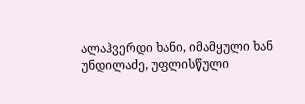ალაჰვერდი ხანი, იმამყული ხან უნდილაძე, უფლისწული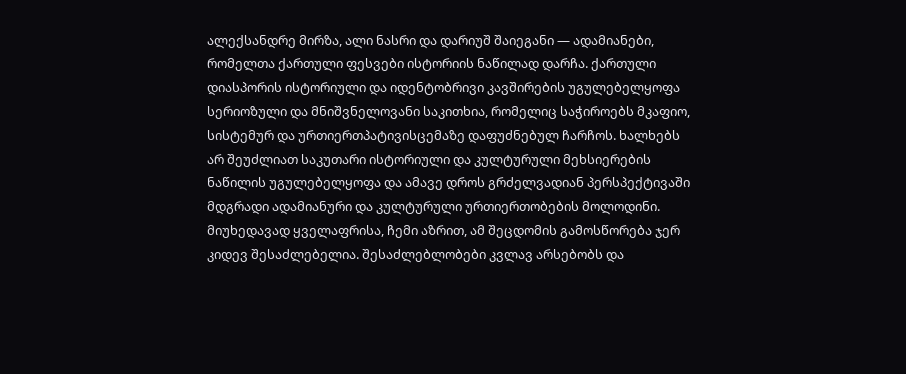ალექსანდრე მირზა, ალი ნასრი და დარიუშ შაიეგანი — ადამიანები, რომელთა ქართული ფესვები ისტორიის ნაწილად დარჩა. ქართული დიასპორის ისტორიული და იდენტობრივი კავშირების უგულებელყოფა სერიოზული და მნიშვნელოვანი საკითხია, რომელიც საჭიროებს მკაფიო, სისტემურ და ურთიერთპატივისცემაზე დაფუძნებულ ჩარჩოს. ხალხებს არ შეუძლიათ საკუთარი ისტორიული და კულტურული მეხსიერების ნაწილის უგულებელყოფა და ამავე დროს გრძელვადიან პერსპექტივაში მდგრადი ადამიანური და კულტურული ურთიერთობების მოლოდინი. მიუხედავად ყველაფრისა, ჩემი აზრით, ამ შეცდომის გამოსწორება ჯერ კიდევ შესაძლებელია. შესაძლებლობები კვლავ არსებობს და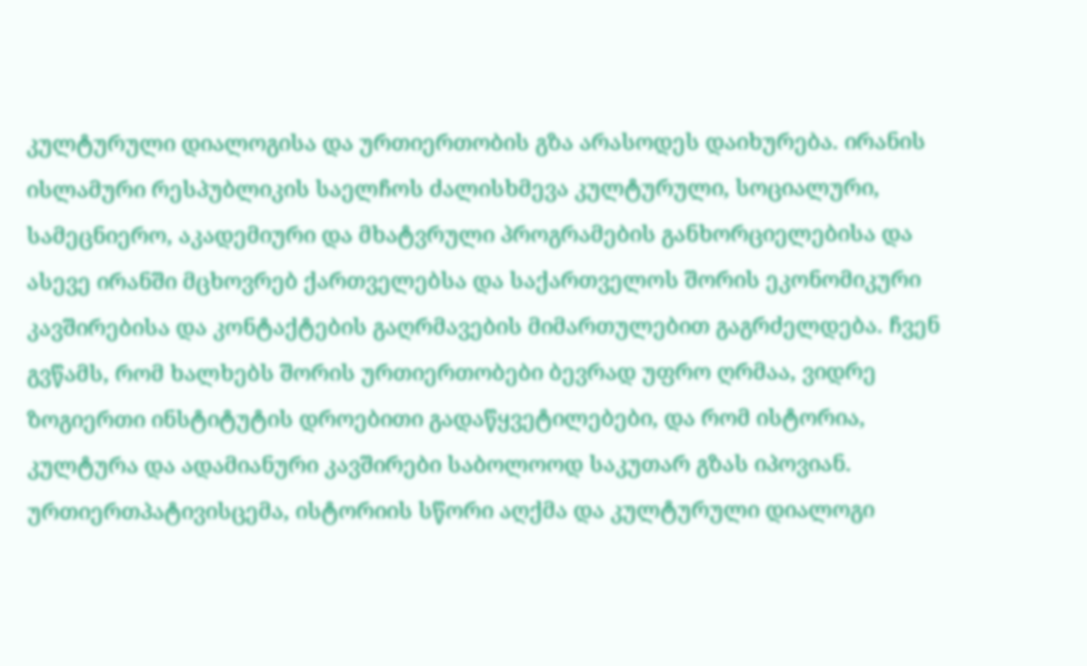კულტურული დიალოგისა და ურთიერთობის გზა არასოდეს დაიხურება. ირანის ისლამური რესპუბლიკის საელჩოს ძალისხმევა კულტურული, სოციალური, სამეცნიერო, აკადემიური და მხატვრული პროგრამების განხორციელებისა და ასევე ირანში მცხოვრებ ქართველებსა და საქართველოს შორის ეკონომიკური კავშირებისა და კონტაქტების გაღრმავების მიმართულებით გაგრძელდება. ჩვენ გვწამს, რომ ხალხებს შორის ურთიერთობები ბევრად უფრო ღრმაა, ვიდრე ზოგიერთი ინსტიტუტის დროებითი გადაწყვეტილებები, და რომ ისტორია, კულტურა და ადამიანური კავშირები საბოლოოდ საკუთარ გზას იპოვიან. ურთიერთპატივისცემა, ისტორიის სწორი აღქმა და კულტურული დიალოგი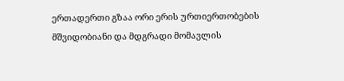ერთადერთი გზაა ორი ერის ურთიერთობების მშვიდობიანი და მდგრადი მომავლის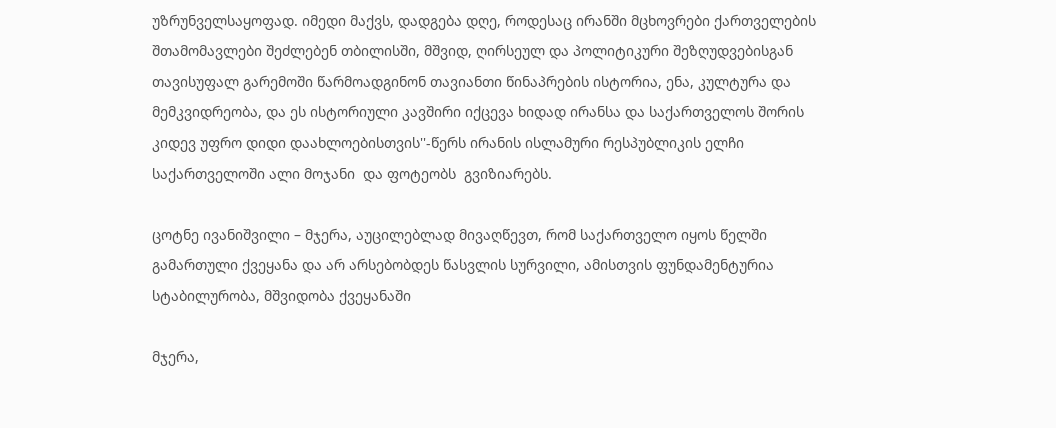უზრუნველსაყოფად. იმედი მაქვს, დადგება დღე, როდესაც ირანში მცხოვრები ქართველების შთამომავლები შეძლებენ თბილისში, მშვიდ, ღირსეულ და პოლიტიკური შეზღუდვებისგან თავისუფალ გარემოში წარმოადგინონ თავიანთი წინაპრების ისტორია, ენა, კულტურა და მემკვიდრეობა, და ეს ისტორიული კავშირი იქცევა ხიდად ირანსა და საქართველოს შორის კიდევ უფრო დიდი დაახლოებისთვის''-წერს ირანის ისლამური რესპუბლიკის ელჩი საქართველოში ალი მოჯანი  და ფოტეობს  გვიზიარებს.

ცოტნე ივანიშვილი – მჯერა, აუცილებლად მივაღწევთ, რომ საქართველო იყოს წელში გამართული ქვეყანა და არ არსებობდეს წასვლის სურვილი, ამისთვის ფუნდამენტურია სტაბილურობა, მშვიდობა ქვეყანაში

მჯერა,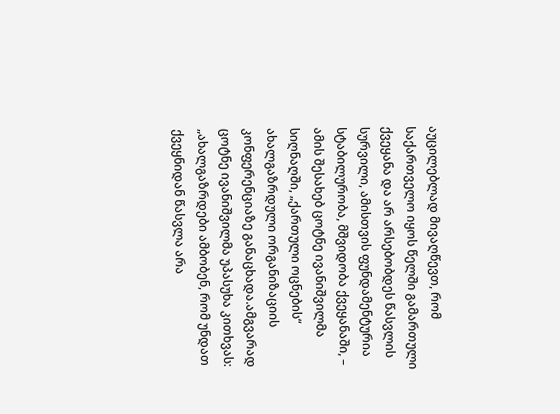აუცილებლად მივაღწევთ, რომ საქართველო იყოს წელში გამართული ქვეყანა და არ არსებობდეს წასვლის სურვილი, ამისთვის ფუნდამენტურია სტაბილურობა, მშვიდობა ქვეყანაში, – ამის შესახებ ცოტნე ივანიშვილმა სიღნაღში, „ქართული ოცნების“ ახალგაზრდული ორგანიზაციის კონფერენციაზე განაცხადა.ამგვარად ცოტნე ივანიშვილმა უპასუხა კითხვას: „ახალგაზრდები ამბობენ, რომ უნდათ ქვეყნიდან წასვლა არა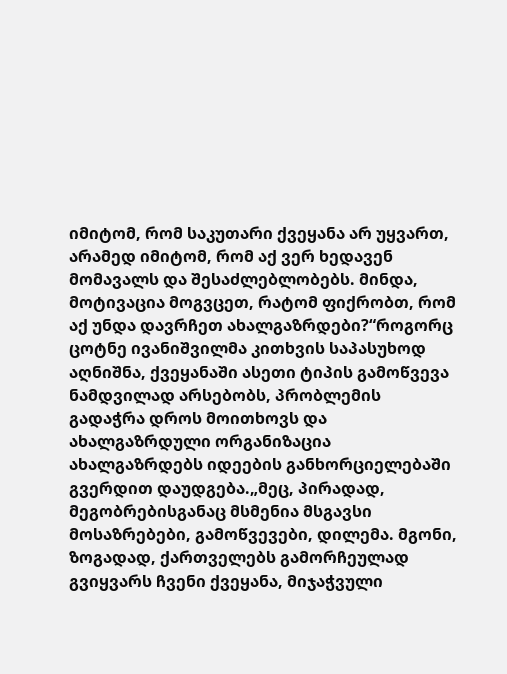იმიტომ, რომ საკუთარი ქვეყანა არ უყვართ, არამედ იმიტომ, რომ აქ ვერ ხედავენ მომავალს და შესაძლებლობებს. მინდა, მოტივაცია მოგვცეთ, რატომ ფიქრობთ, რომ აქ უნდა დავრჩეთ ახალგაზრდები?“როგორც ცოტნე ივანიშვილმა კითხვის საპასუხოდ აღნიშნა, ქვეყანაში ასეთი ტიპის გამოწვევა ნამდვილად არსებობს, პრობლემის გადაჭრა დროს მოითხოვს და ახალგაზრდული ორგანიზაცია ახალგაზრდებს იდეების განხორციელებაში გვერდით დაუდგება.„მეც, პირადად, მეგობრებისგანაც მსმენია მსგავსი მოსაზრებები, გამოწვევები, დილემა. მგონი, ზოგადად, ქართველებს გამორჩეულად გვიყვარს ჩვენი ქვეყანა, მიჯაჭვული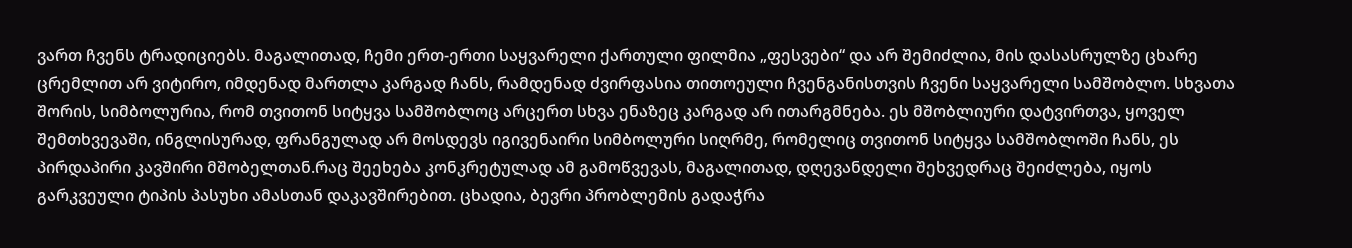ვართ ჩვენს ტრადიციებს. მაგალითად, ჩემი ერთ-ერთი საყვარელი ქართული ფილმია „ფესვები“ და არ შემიძლია, მის დასასრულზე ცხარე ცრემლით არ ვიტირო, იმდენად მართლა კარგად ჩანს, რამდენად ძვირფასია თითოეული ჩვენგანისთვის ჩვენი საყვარელი სამშობლო. სხვათა შორის, სიმბოლურია, რომ თვითონ სიტყვა სამშობლოც არცერთ სხვა ენაზეც კარგად არ ითარგმნება. ეს მშობლიური დატვირთვა, ყოველ შემთხვევაში, ინგლისურად, ფრანგულად არ მოსდევს იგივენაირი სიმბოლური სიღრმე, რომელიც თვითონ სიტყვა სამშობლოში ჩანს, ეს პირდაპირი კავშირი მშობელთან.რაც შეეხება კონკრეტულად ამ გამოწვევას, მაგალითად, დღევანდელი შეხვედრაც შეიძლება, იყოს გარკვეული ტიპის პასუხი ამასთან დაკავშირებით. ცხადია, ბევრი პრობლემის გადაჭრა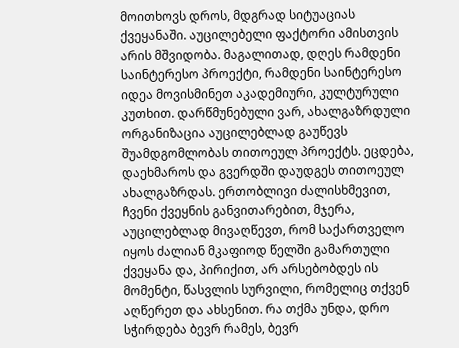მოითხოვს დროს, მდგრად სიტუაციას ქვეყანაში. აუცილებელი ფაქტორი ამისთვის არის მშვიდობა. მაგალითად, დღეს რამდენი საინტერესო პროექტი, რამდენი საინტერესო იდეა მოვისმინეთ აკადემიური, კულტურული კუთხით. დარწმუნებული ვარ, ახალგაზრდული ორგანიზაცია აუცილებლად გაუწევს შუამდგომლობას თითოეულ პროექტს. ეცდება, დაეხმაროს და გვერდში დაუდგეს თითოეულ ახალგაზრდას. ერთობლივი ძალისხმევით, ჩვენი ქვეყნის განვითარებით, მჯერა, აუცილებლად მივაღწევთ, რომ საქართველო იყოს ძალიან მკაფიოდ წელში გამართული ქვეყანა და, პირიქით, არ არსებობდეს ის მომენტი, წასვლის სურვილი, რომელიც თქვენ აღწერეთ და ახსენით. რა თქმა უნდა, დრო სჭირდება ბევრ რამეს, ბევრ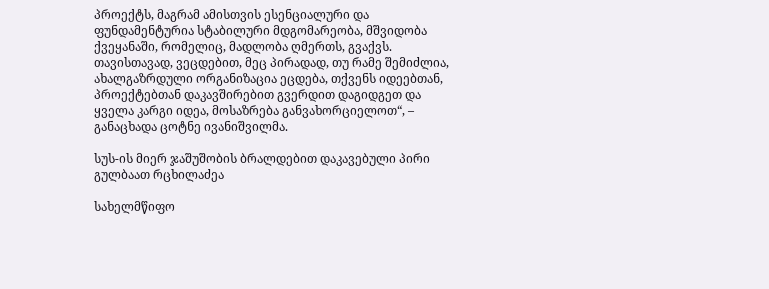პროექტს, მაგრამ ამისთვის ესენციალური და ფუნდამენტურია სტაბილური მდგომარეობა, მშვიდობა ქვეყანაში, რომელიც, მადლობა ღმერთს, გვაქვს. თავისთავად, ვეცდებით, მეც პირადად, თუ რამე შემიძლია, ახალგაზრდული ორგანიზაცია ეცდება, თქვენს იდეებთან, პროექტებთან დაკავშირებით გვერდით დაგიდგეთ და ყველა კარგი იდეა, მოსაზრება განვახორციელოთ“, – განაცხადა ცოტნე ივანიშვილმა.

სუს-ის მიერ ჯაშუშობის ბრალდებით დაკავებული პირი გულბაათ რცხილაძეა

სახელმწიფო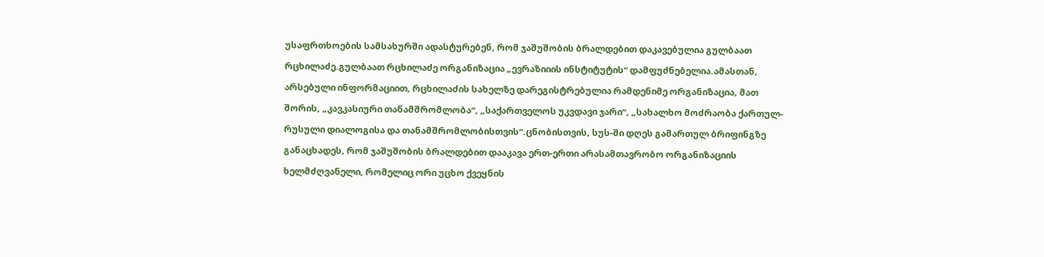უსაფრთხოების სამსახურში ადასტურებენ, რომ ჯაშუშობის ბრალდებით დაკავებულია გულბაათ რცხილაძე.გულბაათ რცხილაძე ორგანიზაცია „ევრაზიიის ინსტიტუტის“ დამფუძნებელია.ამასთან, არსებული ინფორმაციით, რცხილაძის სახელზე დარეგისტრებულია რამდენიმე ორგანიზაცია, მათ შორის, „კავკასიური თანამშრომლობა“, „საქართველოს უკვდავი ჯარი“, „სახალხო მოძრაობა ქართულ-რუსული დიალოგისა და თანამშრომლობისთვის“.ცნობისთვის, სუს-ში დღეს გამართულ ბრიფინგზე განაცხადეს, რომ ჯაშუშობის ბრალდებით დააკავა ერთ-ერთი არასამთავრობო ორგანიზაციის ხელმძღვანელი, რომელიც ორი უცხო ქვეყნის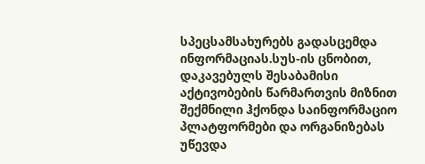სპეცსამსახურებს გადასცემდა ინფორმაციას.სუს-ის ცნობით, დაკავებულს შესაბამისი აქტივობების წარმართვის მიზნით შექმნილი ჰქონდა საინფორმაციო პლატფორმები და ორგანიზებას უწევდა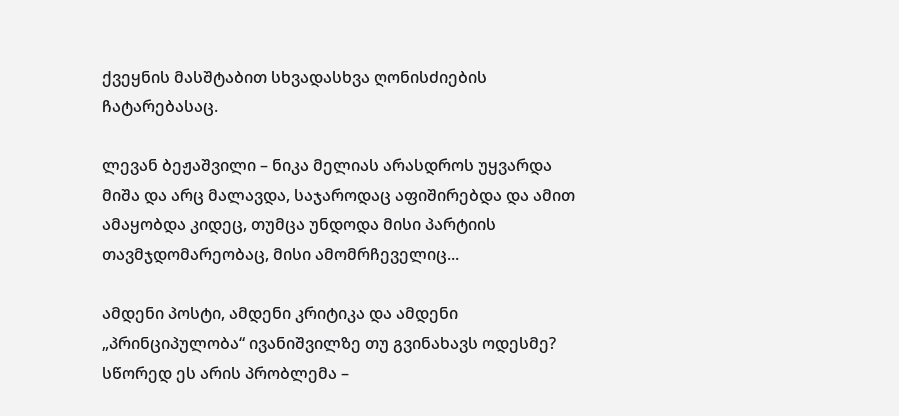ქვეყნის მასშტაბით სხვადასხვა ღონისძიების ჩატარებასაც.

ლევან ბეჟაშვილი – ნიკა მელიას არასდროს უყვარდა მიშა და არც მალავდა, საჯაროდაც აფიშირებდა და ამით ამაყობდა კიდეც, თუმცა უნდოდა მისი პარტიის თავმჯდომარეობაც, მისი ამომრჩეველიც...

ამდენი პოსტი, ამდენი კრიტიკა და ამდენი „პრინციპულობა“ ივანიშვილზე თუ გვინახავს ოდესმე? სწორედ ეს არის პრობლემა –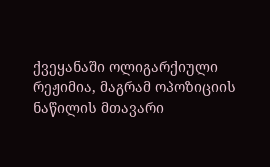ქვეყანაში ოლიგარქიული რეჟიმია, მაგრამ ოპოზიციის ნაწილის მთავარი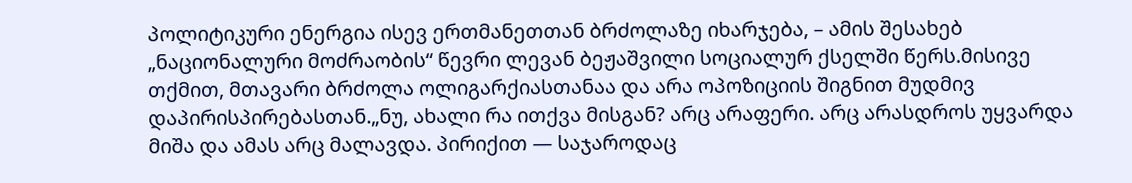პოლიტიკური ენერგია ისევ ერთმანეთთან ბრძოლაზე იხარჯება, – ამის შესახებ „ნაციონალური მოძრაობის“ წევრი ლევან ბეჟაშვილი სოციალურ ქსელში წერს.მისივე თქმით, მთავარი ბრძოლა ოლიგარქიასთანაა და არა ოპოზიციის შიგნით მუდმივ დაპირისპირებასთან.„ნუ, ახალი რა ითქვა მისგან? არც არაფერი. არც არასდროს უყვარდა მიშა და ამას არც მალავდა. პირიქით — საჯაროდაც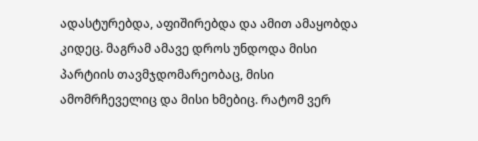ადასტურებდა, აფიშირებდა და ამით ამაყობდა კიდეც. მაგრამ ამავე დროს უნდოდა მისი პარტიის თავმჯდომარეობაც, მისი ამომრჩეველიც და მისი ხმებიც. რატომ ვერ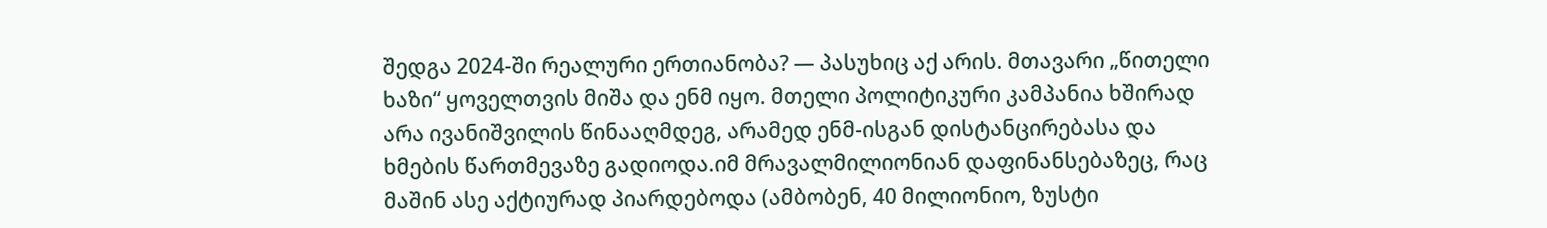შედგა 2024-ში რეალური ერთიანობა? — პასუხიც აქ არის. მთავარი „წითელი ხაზი“ ყოველთვის მიშა და ენმ იყო. მთელი პოლიტიკური კამპანია ხშირად არა ივანიშვილის წინააღმდეგ, არამედ ენმ-ისგან დისტანცირებასა და ხმების წართმევაზე გადიოდა.იმ მრავალმილიონიან დაფინანსებაზეც, რაც მაშინ ასე აქტიურად პიარდებოდა (ამბობენ, 40 მილიონიო, ზუსტი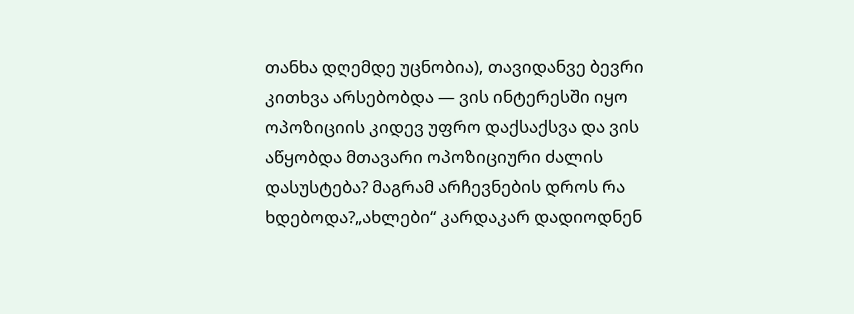თანხა დღემდე უცნობია), თავიდანვე ბევრი კითხვა არსებობდა — ვის ინტერესში იყო ოპოზიციის კიდევ უფრო დაქსაქსვა და ვის აწყობდა მთავარი ოპოზიციური ძალის დასუსტება? მაგრამ არჩევნების დროს რა ხდებოდა?„ახლები“ კარდაკარ დადიოდნენ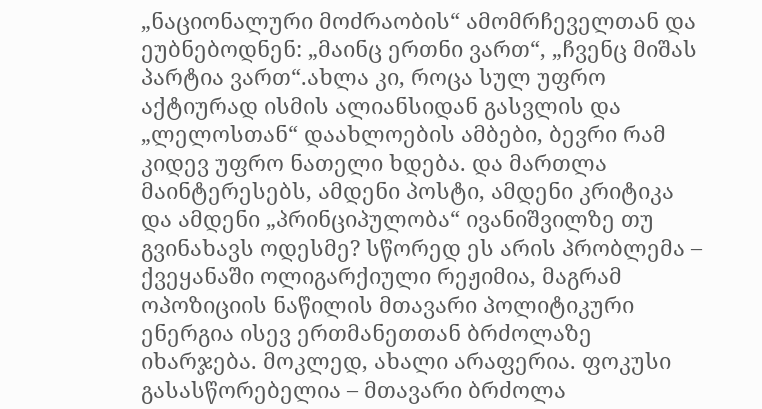„ნაციონალური მოძრაობის“ ამომრჩეველთან და ეუბნებოდნენ: „მაინც ერთნი ვართ“, „ჩვენც მიშას პარტია ვართ“.ახლა კი, როცა სულ უფრო აქტიურად ისმის ალიანსიდან გასვლის და „ლელოსთან“ დაახლოების ამბები, ბევრი რამ კიდევ უფრო ნათელი ხდება. და მართლა მაინტერესებს, ამდენი პოსტი, ამდენი კრიტიკა და ამდენი „პრინციპულობა“ ივანიშვილზე თუ გვინახავს ოდესმე? სწორედ ეს არის პრობლემა – ქვეყანაში ოლიგარქიული რეჟიმია, მაგრამ ოპოზიციის ნაწილის მთავარი პოლიტიკური ენერგია ისევ ერთმანეთთან ბრძოლაზე იხარჯება. მოკლედ, ახალი არაფერია. ფოკუსი გასასწორებელია – მთავარი ბრძოლა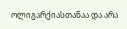ოლიგარქიასთანაა და არა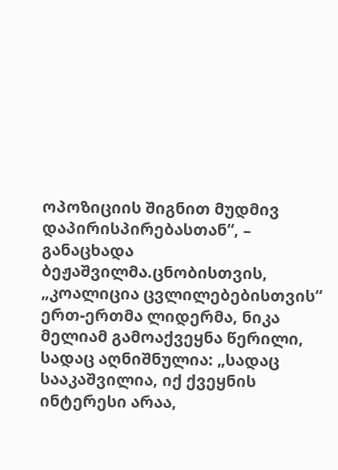ოპოზიციის შიგნით მუდმივ დაპირისპირებასთან“, – განაცხადა ბეჟაშვილმა.ცნობისთვის, „კოალიცია ცვლილებებისთვის“ ერთ-ერთმა ლიდერმა, ნიკა მელიამ გამოაქვეყნა წერილი, სადაც აღნიშნულია: „სადაც სააკაშვილია, იქ ქვეყნის ინტერესი არაა,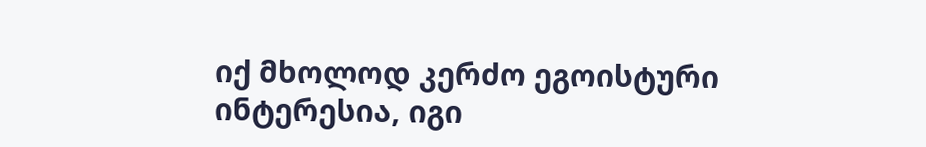იქ მხოლოდ კერძო ეგოისტური ინტერესია, იგი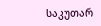საკუთარ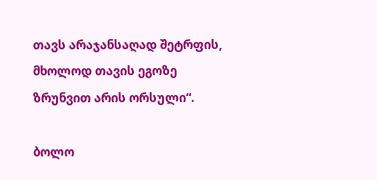თავს არაჯანსაღად შეტრფის, მხოლოდ თავის ეგოზე ზრუნვით არის ორსული“.

ბოლო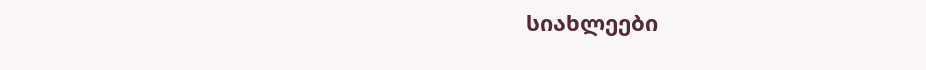სიახლეები